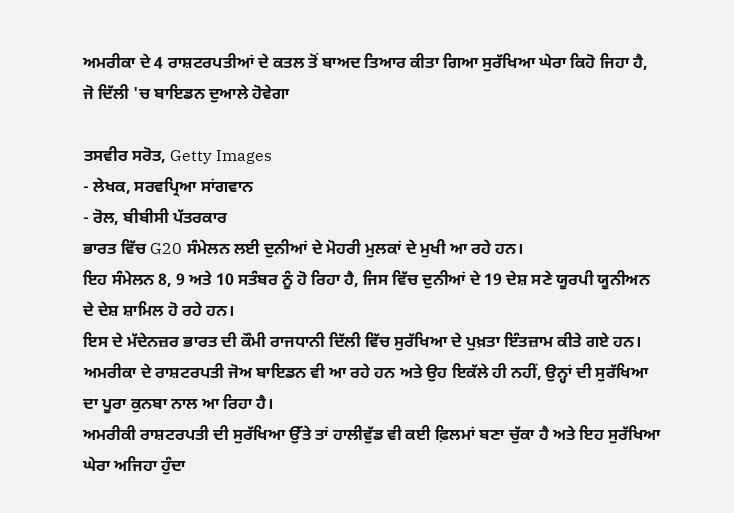ਅਮਰੀਕਾ ਦੇ 4 ਰਾਸ਼ਟਰਪਤੀਆਂ ਦੇ ਕਤਲ ਤੋਂ ਬਾਅਦ ਤਿਆਰ ਕੀਤਾ ਗਿਆ ਸੁਰੱਖਿਆ ਘੇਰਾ ਕਿਹੋ ਜਿਹਾ ਹੈ, ਜੋ ਦਿੱਲੀ 'ਚ ਬਾਇਡਨ ਦੁਆਲੇ ਹੋਵੇਗਾ

ਤਸਵੀਰ ਸਰੋਤ, Getty Images
- ਲੇਖਕ, ਸਰਵਪ੍ਰਿਆ ਸਾਂਗਵਾਨ
- ਰੋਲ, ਬੀਬੀਸੀ ਪੱਤਰਕਾਰ
ਭਾਰਤ ਵਿੱਚ G20 ਸੰਮੇਲਨ ਲਈ ਦੁਨੀਆਂ ਦੇ ਮੋਹਰੀ ਮੁਲਕਾਂ ਦੇ ਮੁਖੀ ਆ ਰਹੇ ਹਨ।
ਇਹ ਸੰਮੇਲਨ 8, 9 ਅਤੇ 10 ਸਤੰਬਰ ਨੂੰ ਹੋ ਰਿਹਾ ਹੈ, ਜਿਸ ਵਿੱਚ ਦੁਨੀਆਂ ਦੇ 19 ਦੇਸ਼ ਸਣੇ ਯੂਰਪੀ ਯੂਨੀਅਨ ਦੇ ਦੇਸ਼ ਸ਼ਾਮਿਲ ਹੋ ਰਹੇ ਹਨ।
ਇਸ ਦੇ ਮੱਦੇਨਜ਼ਰ ਭਾਰਤ ਦੀ ਕੌਮੀ ਰਾਜਧਾਨੀ ਦਿੱਲੀ ਵਿੱਚ ਸੁਰੱਖਿਆ ਦੇ ਪੁਖ਼ਤਾ ਇੰਤਜ਼ਾਮ ਕੀਤੇ ਗਏ ਹਨ।
ਅਮਰੀਕਾ ਦੇ ਰਾਸ਼ਟਰਪਤੀ ਜੋਅ ਬਾਇਡਨ ਵੀ ਆ ਰਹੇ ਹਨ ਅਤੇ ਉਹ ਇਕੱਲੇ ਹੀ ਨਹੀਂ, ਉਨ੍ਹਾਂ ਦੀ ਸੁਰੱਖਿਆ ਦਾ ਪੂਰਾ ਕੁਨਬਾ ਨਾਲ ਆ ਰਿਹਾ ਹੈ।
ਅਮਰੀਕੀ ਰਾਸ਼ਟਰਪਤੀ ਦੀ ਸੁਰੱਖਿਆ ਉੱਤੇ ਤਾਂ ਹਾਲੀਵੁੱਡ ਵੀ ਕਈ ਫ਼ਿਲਮਾਂ ਬਣਾ ਚੁੱਕਾ ਹੈ ਅਤੇ ਇਹ ਸੁਰੱਖਿਆ ਘੇਰਾ ਅਜਿਹਾ ਹੁੰਦਾ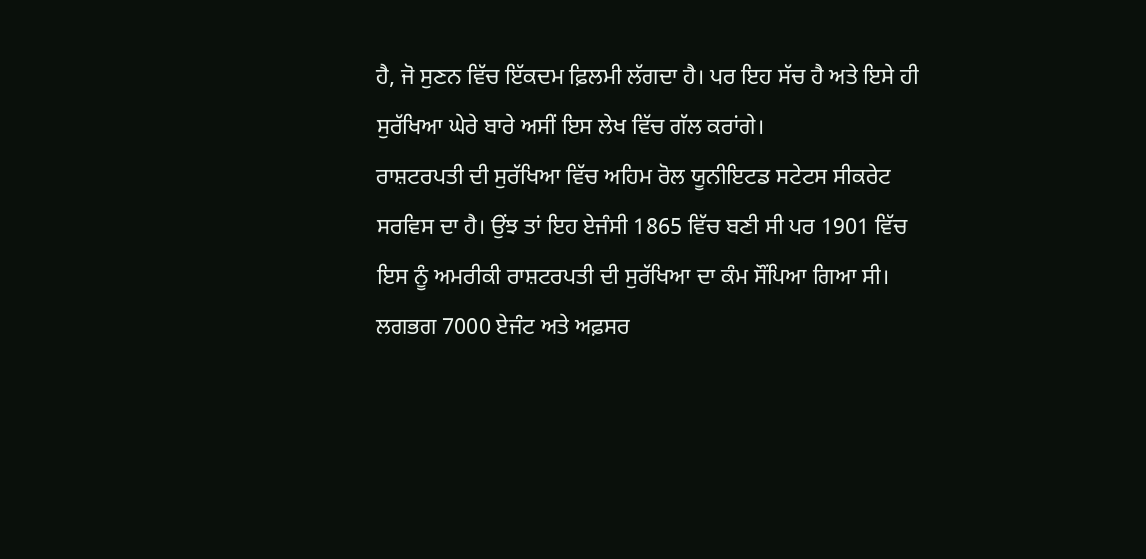ਹੈ, ਜੋ ਸੁਣਨ ਵਿੱਚ ਇੱਕਦਮ ਫ਼ਿਲਮੀ ਲੱਗਦਾ ਹੈ। ਪਰ ਇਹ ਸੱਚ ਹੈ ਅਤੇ ਇਸੇ ਹੀ ਸੁਰੱਖਿਆ ਘੇਰੇ ਬਾਰੇ ਅਸੀਂ ਇਸ ਲੇਖ ਵਿੱਚ ਗੱਲ ਕਰਾਂਗੇ।
ਰਾਸ਼ਟਰਪਤੀ ਦੀ ਸੁਰੱਖਿਆ ਵਿੱਚ ਅਹਿਮ ਰੋਲ ਯੂਨੀਇਟਡ ਸਟੇਟਸ ਸੀਕਰੇਟ ਸਰਵਿਸ ਦਾ ਹੈ। ਉਂਝ ਤਾਂ ਇਹ ਏਜੰਸੀ 1865 ਵਿੱਚ ਬਣੀ ਸੀ ਪਰ 1901 ਵਿੱਚ ਇਸ ਨੂੰ ਅਮਰੀਕੀ ਰਾਸ਼ਟਰਪਤੀ ਦੀ ਸੁਰੱਖਿਆ ਦਾ ਕੰਮ ਸੌਂਪਿਆ ਗਿਆ ਸੀ।
ਲਗਭਗ 7000 ਏਜੰਟ ਅਤੇ ਅਫ਼ਸਰ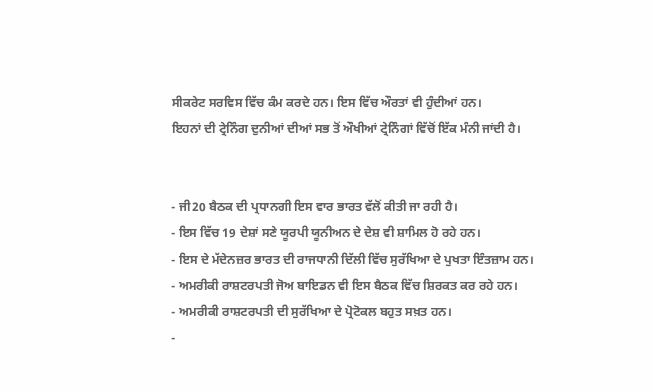ਸੀਕਰੇਟ ਸਰਵਿਸ ਵਿੱਚ ਕੰਮ ਕਰਦੇ ਹਨ। ਇਸ ਵਿੱਚ ਔਰਤਾਂ ਵੀ ਹੁੰਦੀਆਂ ਹਨ।
ਇਹਨਾਂ ਦੀ ਟ੍ਰੇਨਿੰਗ ਦੁਨੀਆਂ ਦੀਆਂ ਸਭ ਤੋਂ ਔਖੀਆਂ ਟ੍ਰੇਨਿੰਗਾਂ ਵਿੱਚੋਂ ਇੱਕ ਮੰਨੀ ਜਾਂਦੀ ਹੈ।


- ਜੀ20 ਬੈਠਕ ਦੀ ਪ੍ਰਧਾਨਗੀ ਇਸ ਵਾਰ ਭਾਰਤ ਵੱਲੋਂ ਕੀਤੀ ਜਾ ਰਹੀ ਹੈ।
- ਇਸ ਵਿੱਚ 19 ਦੇਸ਼ਾਂ ਸਣੇ ਯੂਰਪੀ ਯੂਨੀਅਨ ਦੇ ਦੇਸ਼ ਵੀ ਸ਼ਾਮਿਲ ਹੋ ਰਹੇ ਹਨ।
- ਇਸ ਦੇ ਮੱਦੇਨਜ਼ਰ ਭਾਰਤ ਦੀ ਰਾਜਧਾਨੀ ਦਿੱਲੀ ਵਿੱਚ ਸੁਰੱਖਿਆ ਦੇ ਪੁਖਤਾ ਇੰਤਜ਼ਾਮ ਹਨ।
- ਅਮਰੀਕੀ ਰਾਸ਼ਟਰਪਤੀ ਜੋਅ ਬਾਇਡਨ ਵੀ ਇਸ ਬੈਠਕ ਵਿੱਚ ਸ਼ਿਰਕਤ ਕਰ ਰਹੇ ਹਨ।
- ਅਮਰੀਕੀ ਰਾਸ਼ਟਰਪਤੀ ਦੀ ਸੁਰੱਖਿਆ ਦੇ ਪ੍ਰੋਟੋਕਲ ਬਹੁਤ ਸਖ਼ਤ ਹਨ।
-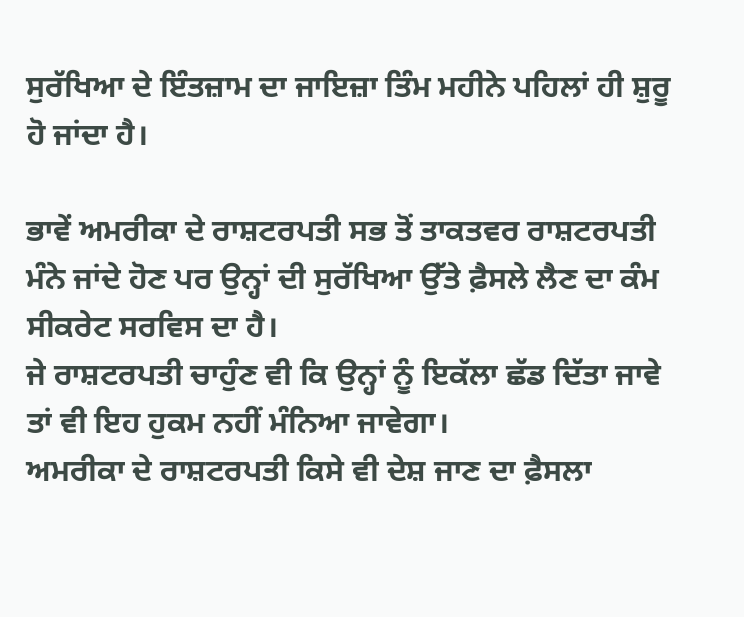ਸੁਰੱਖਿਆ ਦੇ ਇੰਤਜ਼ਾਮ ਦਾ ਜਾਇਜ਼ਾ ਤਿੰਮ ਮਹੀਨੇ ਪਹਿਲਾਂ ਹੀ ਸ਼ੁਰੂ ਹੋ ਜਾਂਦਾ ਹੈ।

ਭਾਵੇਂ ਅਮਰੀਕਾ ਦੇ ਰਾਸ਼ਟਰਪਤੀ ਸਭ ਤੋਂ ਤਾਕਤਵਰ ਰਾਸ਼ਟਰਪਤੀ ਮੰਨੇ ਜਾਂਦੇ ਹੋਣ ਪਰ ਉਨ੍ਹਾਂ ਦੀ ਸੁਰੱਖਿਆ ਉੱਤੇ ਫ਼ੈਸਲੇ ਲੈਣ ਦਾ ਕੰਮ ਸੀਕਰੇਟ ਸਰਵਿਸ ਦਾ ਹੈ।
ਜੇ ਰਾਸ਼ਟਰਪਤੀ ਚਾਹੁੰਣ ਵੀ ਕਿ ਉਨ੍ਹਾਂ ਨੂੰ ਇਕੱਲਾ ਛੱਡ ਦਿੱਤਾ ਜਾਵੇ ਤਾਂ ਵੀ ਇਹ ਹੁਕਮ ਨਹੀਂ ਮੰਨਿਆ ਜਾਵੇਗਾ।
ਅਮਰੀਕਾ ਦੇ ਰਾਸ਼ਟਰਪਤੀ ਕਿਸੇ ਵੀ ਦੇਸ਼ ਜਾਣ ਦਾ ਫ਼ੈਸਲਾ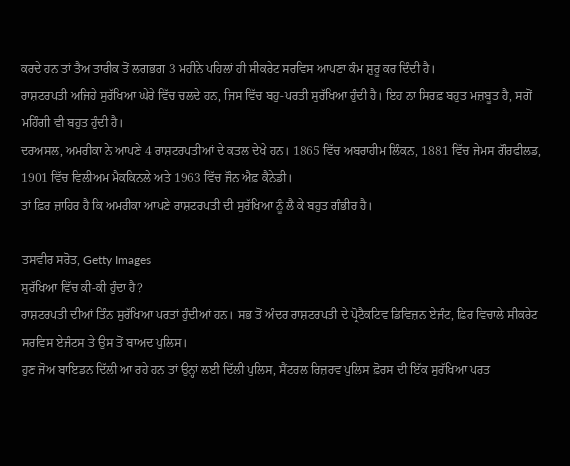ਕਰਦੇ ਹਨ ਤਾਂ ਤੈਅ ਤਾਰੀਕ ਤੋਂ ਲਗਭਗ 3 ਮਹੀਨੇ ਪਹਿਲਾਂ ਹੀ ਸੀਕਰੇਟ ਸਰਵਿਸ ਆਪਣਾ ਕੰਮ ਸ਼ੁਰੂ ਕਰ ਦਿੰਦੀ ਹੈ।
ਰਾਸ਼ਟਰਪਤੀ ਅਜਿਹੇ ਸੁਰੱਖਿਆ ਘੇਰੇ ਵਿੱਚ ਚਲਦੇ ਹਨ, ਜਿਸ ਵਿੱਚ ਬਹੁ-ਪਰਤੀ ਸੁਰੱਖਿਆ ਹੁੰਦੀ ਹੈ। ਇਹ ਨਾ ਸਿਰਫ਼ ਬਹੁਤ ਮਜ਼ਬੂਤ ਹੈ, ਸਗੋਂ ਮਹਿੰਗੀ ਵੀ ਬਹੁਤ ਹੁੰਦੀ ਹੈ।
ਦਰਅਸਲ, ਅਮਰੀਕਾ ਨੇ ਆਪਣੇ 4 ਰਾਸ਼ਟਰਪਤੀਆਂ ਦੇ ਕਤਲ ਦੇਖੇ ਹਨ। 1865 ਵਿੱਚ ਅਬਰਾਹੀਮ ਲਿੰਕਨ, 1881 ਵਿੱਚ ਜੇਮਸ ਗੌਰਫੀਲਡ, 1901 ਵਿੱਚ ਵਿਲੀਅਮ ਮੈਕਕਿਨਲੇ ਅਤੇ 1963 ਵਿੱਚ ਜੌਨ ਐਫ਼ ਕੈਨੇਡੀ।
ਤਾਂ ਫ਼ਿਰ ਜ਼ਾਹਿਰ ਹੈ ਕਿ ਅਮਰੀਕਾ ਆਪਣੇ ਰਾਸ਼ਟਰਪਤੀ ਦੀ ਸੁਰੱਖਿਆ ਨੂੰ ਲੈ ਕੇ ਬਹੁਤ ਗੰਭੀਰ ਹੈ।

ਤਸਵੀਰ ਸਰੋਤ, Getty Images
ਸੁਰੱਖਿਆ ਵਿੱਚ ਕੀ-ਕੀ ਹੁੰਦਾ ਹੈ?
ਰਾਸ਼ਟਰਪਤੀ ਦੀਆਂ ਤਿੰਨ ਸੁਰੱਖਿਆ ਪਰਤਾਂ ਹੁੰਦੀਆਂ ਹਨ। ਸਭ ਤੋਂ ਅੰਦਰ ਰਾਸ਼ਟਰਪਤੀ ਦੇ ਪ੍ਰੋਟੈਕਟਿਵ ਡਿਵਿਜ਼ਨ ਏਜੰਟ, ਫ਼ਿਰ ਵਿਚਾਲੇ ਸੀਕਰੇਟ ਸਰਵਿਸ ਏਜੰਟਸ ਤੇ ਉਸ ਤੋਂ ਬਾਅਦ ਪੁਲਿਸ।
ਹੁਣ ਜੋਅ ਬਾਇਡਨ ਦਿੱਲੀ ਆ ਰਹੇ ਹਨ ਤਾਂ ਉਨ੍ਹਾਂ ਲਈ ਦਿੱਲੀ ਪੁਲਿਸ, ਸੈਂਟਰਲ ਰਿਜ਼ਰਵ ਪੁਲਿਸ ਫ਼ੋਰਸ ਦੀ ਇੱਕ ਸੁਰੱਖਿਆ ਪਰਤ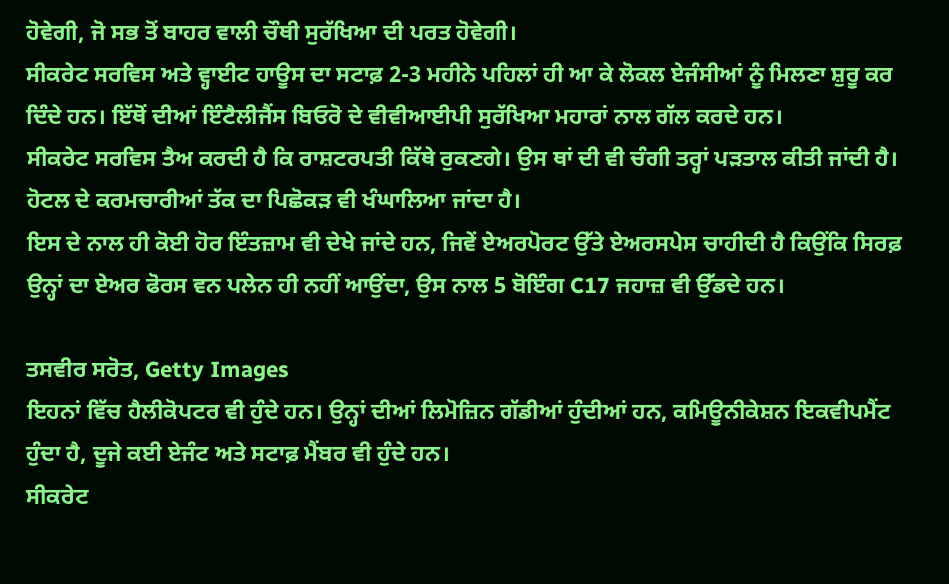ਹੋਵੇਗੀ, ਜੋ ਸਭ ਤੋਂ ਬਾਹਰ ਵਾਲੀ ਚੌਥੀ ਸੁਰੱਖਿਆ ਦੀ ਪਰਤ ਹੋਵੇਗੀ।
ਸੀਕਰੇਟ ਸਰਵਿਸ ਅਤੇ ਵ੍ਹਾਈਟ ਹਾਊਸ ਦਾ ਸਟਾਫ਼ 2-3 ਮਹੀਨੇ ਪਹਿਲਾਂ ਹੀ ਆ ਕੇ ਲੋਕਲ ਏਜੰਸੀਆਂ ਨੂੰ ਮਿਲਣਾ ਸ਼ੁਰੂ ਕਰ ਦਿੰਦੇ ਹਨ। ਇੱਥੋਂ ਦੀਆਂ ਇੰਟੈਲੀਜੈਂਸ ਬਿਓਰੋ ਦੇ ਵੀਵੀਆਈਪੀ ਸੁਰੱਖਿਆ ਮਹਾਰਾਂ ਨਾਲ ਗੱਲ ਕਰਦੇ ਹਨ।
ਸੀਕਰੇਟ ਸਰਵਿਸ ਤੈਅ ਕਰਦੀ ਹੈ ਕਿ ਰਾਸ਼ਟਰਪਤੀ ਕਿੱਥੇ ਰੁਕਣਗੇ। ਉਸ ਥਾਂ ਦੀ ਵੀ ਚੰਗੀ ਤਰ੍ਹਾਂ ਪੜਤਾਲ ਕੀਤੀ ਜਾਂਦੀ ਹੈ। ਹੋਟਲ ਦੇ ਕਰਮਚਾਰੀਆਂ ਤੱਕ ਦਾ ਪਿਛੋਕੜ ਵੀ ਖੰਘਾਲਿਆ ਜਾਂਦਾ ਹੈ।
ਇਸ ਦੇ ਨਾਲ ਹੀ ਕੋਈ ਹੋਰ ਇੰਤਜ਼ਾਮ ਵੀ ਦੇਖੇ ਜਾਂਦੇ ਹਨ, ਜਿਵੇਂ ਏਅਰਪੋਰਟ ਉੱਤੇ ਏਅਰਸਪੇਸ ਚਾਹੀਦੀ ਹੈ ਕਿਉਂਕਿ ਸਿਰਫ਼ ਉਨ੍ਹਾਂ ਦਾ ਏਅਰ ਫੋਰਸ ਵਨ ਪਲੇਨ ਹੀ ਨਹੀਂ ਆਉਂਦਾ, ਉਸ ਨਾਲ 5 ਬੋਇੰਗ C17 ਜਹਾਜ਼ ਵੀ ਉੱਡਦੇ ਹਨ।

ਤਸਵੀਰ ਸਰੋਤ, Getty Images
ਇਹਨਾਂ ਵਿੱਚ ਹੈਲੀਕੋਪਟਰ ਵੀ ਹੁੰਦੇ ਹਨ। ਉਨ੍ਹਾਂ ਦੀਆਂ ਲਿਮੋਜ਼ਿਨ ਗੱਡੀਆਂ ਹੁੰਦੀਆਂ ਹਨ, ਕਮਿਊਨੀਕੇਸ਼ਨ ਇਕਵੀਪਮੈਂਟ ਹੁੰਦਾ ਹੈ, ਦੂਜੇ ਕਈ ਏਜੰਟ ਅਤੇ ਸਟਾਫ਼ ਮੈਂਬਰ ਵੀ ਹੁੰਦੇ ਹਨ।
ਸੀਕਰੇਟ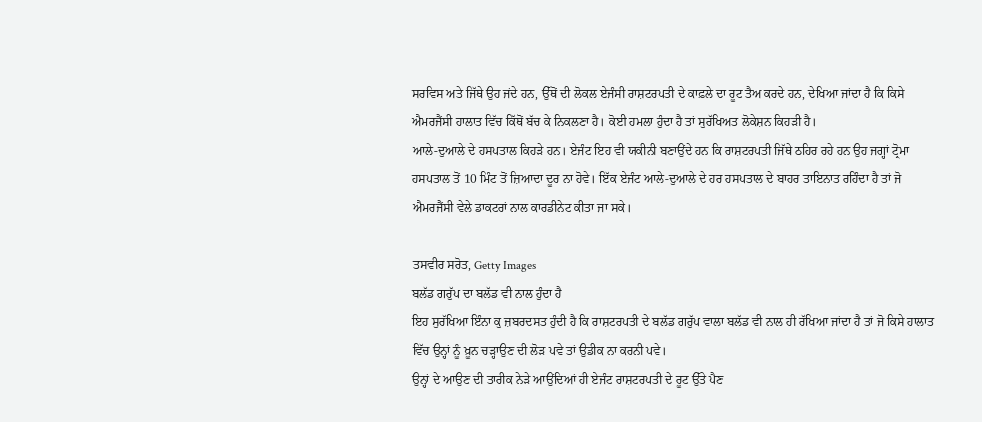ਸਰਵਿਸ ਅਤੇ ਜਿੱਥੇ ਉਹ ਜਂਦੇ ਹਨ, ਉੱਥੋਂ ਦੀ ਲੋਕਲ ਏਜੰਸੀ ਰਾਸ਼ਟਰਪਤੀ ਦੇ ਕਾਫ਼ਲੇ ਦਾ ਰੂਟ ਤੈਅ ਕਰਦੇ ਹਨ, ਦੇਖਿਆ ਜਾਂਦਾ ਹੈ ਕਿ ਕਿਸੇ ਐਮਰਜੈਂਸੀ ਹਾਲਾਤ ਵਿੱਚ ਕਿੱਥੋਂ ਬੱਚ ਕੇ ਨਿਕਲਣਾ ਹੈ। ਕੋਈ ਹਮਲਾ ਹੁੰਦਾ ਹੈ ਤਾਂ ਸੁਰੱਖਿਅਤ ਲੋਕੇਸ਼ਨ ਕਿਹੜੀ ਹੈ।
ਆਲੇ-ਦੁਆਲੇ ਦੇ ਹਸਪਤਾਲ ਕਿਹੜੇ ਹਨ। ਏਜੰਟ ਇਹ ਵੀ ਯਕੀਨੀ ਬਣਾਉਂਦੇ ਹਨ ਕਿ ਰਾਸ਼ਟਰਪਤੀ ਜਿੱਥੇ ਠਹਿਰ ਰਹੇ ਹਨ ਉਹ ਜਗ੍ਹਾਂ ਟ੍ਰੋਮਾ ਹਸਪਤਾਲ ਤੋਂ 10 ਮਿੰਟ ਤੋਂ ਜ਼ਿਆਦਾ ਦੂਰ ਨਾ ਹੋਵੇ। ਇੱਕ ਏਜੰਟ ਆਲੇ-ਦੁਆਲੇ ਦੇ ਹਰ ਹਸਪਤਾਲ ਦੇ ਬਾਹਰ ਤਾਇਨਾਤ ਰਹਿੰਦਾ ਹੈ ਤਾਂ ਜੋ ਐਮਰਜੈਂਸੀ ਵੇਲੇ ਡਾਕਟਰਾਂ ਨਾਲ ਕਾਰਡੀਨੇਟ ਕੀਤਾ ਜਾ ਸਕੇ।

ਤਸਵੀਰ ਸਰੋਤ, Getty Images
ਬਲੱਡ ਗਰੁੱਪ ਦਾ ਬਲੱਡ ਵੀ ਨਾਲ ਹੁੰਦਾ ਹੈ
ਇਹ ਸੁਰੱਖਿਆ ਇੰਨਾ ਕੁ ਜ਼ਬਰਦਸਤ ਹੁੰਦੀ ਹੈ ਕਿ ਰਾਸ਼ਟਰਪਤੀ ਦੇ ਬਲੱਡ ਗਰੁੱਪ ਵਾਲਾ ਬਲੱਡ ਵੀ ਨਾਲ ਹੀ ਰੱਖਿਆ ਜਾਂਦਾ ਹੈ ਤਾਂ ਜੋ ਕਿਸੇ ਹਾਲਾਤ ਵਿੱਚ ਉਨ੍ਹਾਂ ਨੂੰ ਖ਼ੂਨ ਚੜ੍ਹਾਉਣ ਦੀ ਲੋੜ ਪਵੇ ਤਾਂ ਉਡੀਕ ਨਾ ਕਰਨੀ ਪਵੇ।
ਉਨ੍ਹਾਂ ਦੇ ਆਉਣ ਦੀ ਤਾਰੀਕ ਨੇੜੇ ਆਉਂਦਿਆਂ ਹੀ ਏਜੰਟ ਰਾਸ਼ਟਰਪਤੀ ਦੇ ਰੂਟ ਉੱਤੇ ਪੈਣ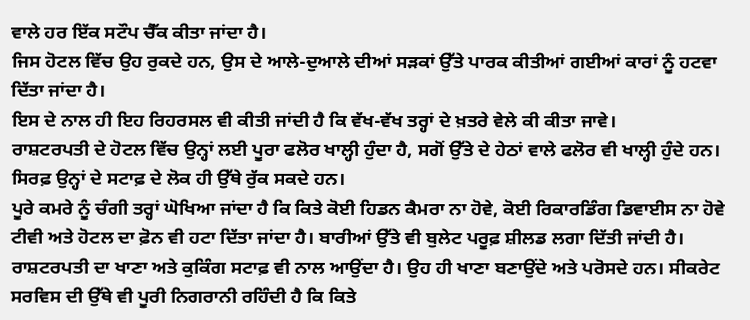ਵਾਲੇ ਹਰ ਇੱਕ ਸਟੌਪ ਚੈੱਕ ਕੀਤਾ ਜਾਂਦਾ ਹੈ।
ਜਿਸ ਹੋਟਲ ਵਿੱਚ ਉਹ ਰੁਕਦੇ ਹਨ, ਉਸ ਦੇ ਆਲੇ-ਦੁਆਲੇ ਦੀਆਂ ਸੜਕਾਂ ਉੱਤੇ ਪਾਰਕ ਕੀਤੀਆਂ ਗਈਆਂ ਕਾਰਾਂ ਨੂੰ ਹਟਵਾ ਦਿੱਤਾ ਜਾਂਦਾ ਹੈ।
ਇਸ ਦੇ ਨਾਲ ਹੀ ਇਹ ਰਿਹਰਸਲ ਵੀ ਕੀਤੀ ਜਾਂਦੀ ਹੈ ਕਿ ਵੱਖ-ਵੱਖ ਤਰ੍ਹਾਂ ਦੇ ਖ਼ਤਰੇ ਵੇਲੇ ਕੀ ਕੀਤਾ ਜਾਵੇ।
ਰਾਸ਼ਟਰਪਤੀ ਦੇ ਹੋਟਲ ਵਿੱਚ ਉਨ੍ਹਾਂ ਲਈ ਪੂਰਾ ਫਲੋਰ ਖਾਲ੍ਹੀ ਹੁੰਦਾ ਹੈ, ਸਗੋਂ ਉੱਤੇ ਦੇ ਹੇਠਾਂ ਵਾਲੇ ਫਲੋਰ ਵੀ ਖਾਲ੍ਹੀ ਹੁੰਦੇ ਹਨ। ਸਿਰਫ਼ ਉਨ੍ਹਾਂ ਦੇ ਸਟਾਫ਼ ਦੇ ਲੋਕ ਹੀ ਉੱਥੇ ਰੁੱਕ ਸਕਦੇ ਹਨ।
ਪੂਰੇ ਕਮਰੇ ਨੂੰ ਚੰਗੀ ਤਰ੍ਹਾਂ ਘੋਖਿਆ ਜਾਂਦਾ ਹੈ ਕਿ ਕਿਤੇ ਕੋਈ ਹਿਡਨ ਕੈਮਰਾ ਨਾ ਹੋਵੇ, ਕੋਈ ਰਿਕਾਰਡਿੰਗ ਡਿਵਾਈਸ ਨਾ ਹੋਵੇ ਟੀਵੀ ਅਤੇ ਹੋਟਲ ਦਾ ਫ਼ੋਨ ਵੀ ਹਟਾ ਦਿੱਤਾ ਜਾਂਦਾ ਹੈ। ਬਾਰੀਆਂ ਉੱਤੇ ਵੀ ਬੁਲੇਟ ਪਰੂਫ਼ ਸ਼ੀਲਡ ਲਗਾ ਦਿੱਤੀ ਜਾਂਦੀ ਹੈ।
ਰਾਸ਼ਟਰਪਤੀ ਦਾ ਖਾਣਾ ਅਤੇ ਕੁਕਿੰਗ ਸਟਾਫ਼ ਵੀ ਨਾਲ ਆਉਂਦਾ ਹੈ। ਉਹ ਹੀ ਖਾਣਾ ਬਣਾਉਂਦੇ ਅਤੇ ਪਰੋਸਦੇ ਹਨ। ਸੀਕਰੇਟ ਸਰਵਿਸ ਦੀ ਉੱਥੇ ਵੀ ਪੂਰੀ ਨਿਗਰਾਨੀ ਰਹਿੰਦੀ ਹੈ ਕਿ ਕਿਤੇ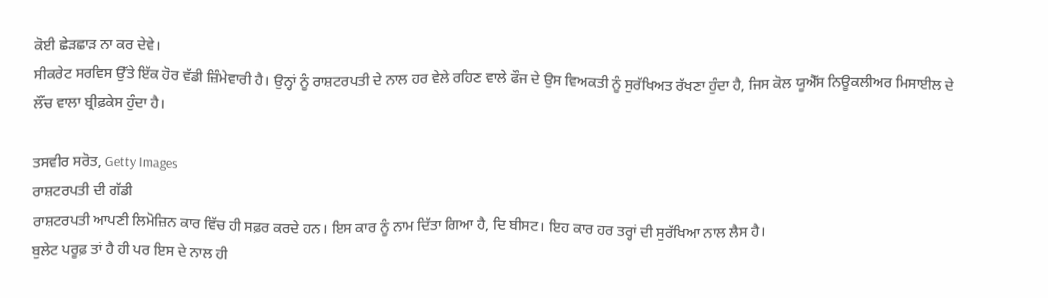ਕੋਈ ਛੇੜਛਾੜ ਨਾ ਕਰ ਦੇਵੇ।
ਸੀਕਰੇਟ ਸਰਵਿਸ ਉੱਤੇ ਇੱਕ ਹੋਰ ਵੱਡੀ ਜ਼ਿੰਮੇਵਾਰੀ ਹੈ। ਉਨ੍ਹਾਂ ਨੂੰ ਰਾਸ਼ਟਰਪਤੀ ਦੇ ਨਾਲ ਹਰ ਵੇਲੇ ਰਹਿਣ ਵਾਲੇ ਫੌਜ ਦੇ ਉਸ ਵਿਅਕਤੀ ਨੂੰ ਸੁਰੱਖਿਅਤ ਰੱਖਣਾ ਹੁੰਦਾ ਹੈ, ਜਿਸ ਕੋਲ ਯੂਐੱਸ ਨਿਊਕਲੀਅਰ ਮਿਸਾਈਲ ਦੇ ਲੌਂਚ ਵਾਲਾ ਬ੍ਰੀਫ਼ਕੇਸ ਹੁੰਦਾ ਹੈ।

ਤਸਵੀਰ ਸਰੋਤ, Getty Images
ਰਾਸ਼ਟਰਪਤੀ ਦੀ ਗੱਡੀ
ਰਾਸ਼ਟਰਪਤੀ ਆਪਣੀ ਲਿਮੋਜ਼ਿਨ ਕਾਰ ਵਿੱਚ ਹੀ ਸਫ਼ਰ ਕਰਦੇ ਹਨ। ਇਸ ਕਾਰ ਨੂੰ ਨਾਮ ਦਿੱਤਾ ਗਿਆ ਹੈ, ਦਿ ਬੀਸਟ। ਇਹ ਕਾਰ ਹਰ ਤਰ੍ਹਾਂ ਦੀ ਸੁਰੱਖਿਆ ਨਾਲ ਲੈਸ ਹੈ।
ਬੁਲੇਟ ਪਰੂਫ਼ ਤਾਂ ਹੈ ਹੀ ਪਰ ਇਸ ਦੇ ਨਾਲ ਹੀ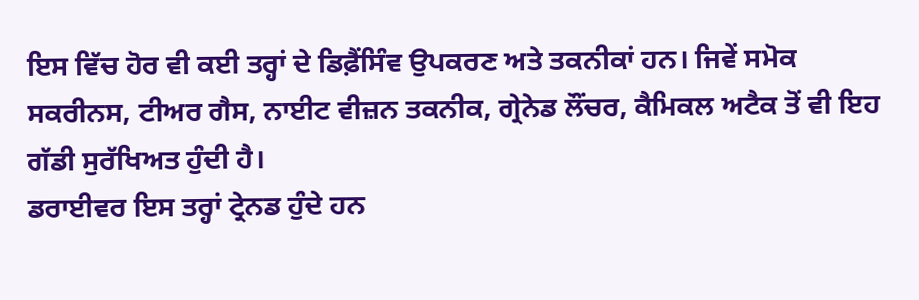ਇਸ ਵਿੱਚ ਹੋਰ ਵੀ ਕਈ ਤਰ੍ਹਾਂ ਦੇ ਡਿਫ਼ੈਂਸਿੰਵ ਉਪਕਰਣ ਅਤੇ ਤਕਨੀਕਾਂ ਹਨ। ਜਿਵੇਂ ਸਮੋਕ ਸਕਰੀਨਸ, ਟੀਅਰ ਗੈਸ, ਨਾਈਟ ਵੀਜ਼ਨ ਤਕਨੀਕ, ਗ੍ਰੇਨੇਡ ਲੌਂਚਰ, ਕੈਮਿਕਲ ਅਟੈਕ ਤੋਂ ਵੀ ਇਹ ਗੱਡੀ ਸੁਰੱਖਿਅਤ ਹੁੰਦੀ ਹੈ।
ਡਰਾਈਵਰ ਇਸ ਤਰ੍ਹਾਂ ਟ੍ਰੇਨਡ ਹੁੰਦੇ ਹਨ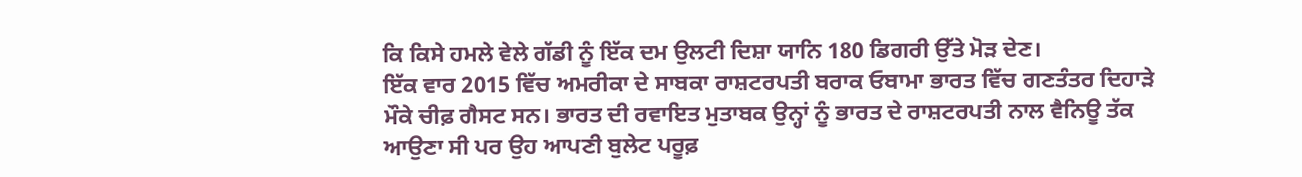ਕਿ ਕਿਸੇ ਹਮਲੇ ਵੇਲੇ ਗੱਡੀ ਨੂੰ ਇੱਕ ਦਮ ਉਲਟੀ ਦਿਸ਼ਾ ਯਾਨਿ 180 ਡਿਗਰੀ ਉੱਤੇ ਮੋੜ ਦੇਣ।
ਇੱਕ ਵਾਰ 2015 ਵਿੱਚ ਅਮਰੀਕਾ ਦੇ ਸਾਬਕਾ ਰਾਸ਼ਟਰਪਤੀ ਬਰਾਕ ਓਬਾਮਾ ਭਾਰਤ ਵਿੱਚ ਗਣਤੰਤਰ ਦਿਹਾੜੇ ਮੌਕੇ ਚੀਫ਼ ਗੈਸਟ ਸਨ। ਭਾਰਤ ਦੀ ਰਵਾਇਤ ਮੁਤਾਬਕ ਉਨ੍ਹਾਂ ਨੂੰ ਭਾਰਤ ਦੇ ਰਾਸ਼ਟਰਪਤੀ ਨਾਲ ਵੈਨਿਊ ਤੱਕ ਆਉਣਾ ਸੀ ਪਰ ਉਹ ਆਪਣੀ ਬੁਲੇਟ ਪਰੂਫ਼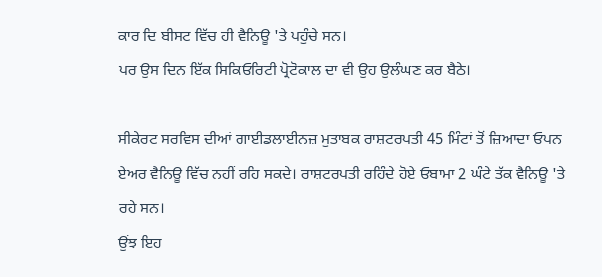ਕਾਰ ਦਿ ਬੀਸਟ ਵਿੱਚ ਹੀ ਵੈਨਿਊ 'ਤੇ ਪਹੁੰਚੇ ਸਨ।
ਪਰ ਉਸ ਦਿਨ ਇੱਕ ਸਿਕਿਓਰਿਟੀ ਪ੍ਰੋਟੋਕਾਲ ਦਾ ਵੀ ਉਹ ਉਲੰਘਣ ਕਰ ਬੈਠੇ।

ਸੀਕੇਰਟ ਸਰਵਿਸ ਦੀਆਂ ਗਾਈਡਲਾਈਨਜ਼ ਮੁਤਾਬਕ ਰਾਸ਼ਟਰਪਤੀ 45 ਮਿੰਟਾਂ ਤੋਂ ਜ਼ਿਆਦਾ ਓਪਨ ਏਅਰ ਵੈਨਿਊ ਵਿੱਚ ਨਹੀਂ ਰਹਿ ਸਕਦੇ। ਰਾਸ਼ਟਰਪਤੀ ਰਹਿੰਦੇ ਹੋਏ ਓਬਾਮਾ 2 ਘੰਟੇ ਤੱਕ ਵੈਨਿਊ 'ਤੇ ਰਹੇ ਸਨ।
ਉਂਝ ਇਹ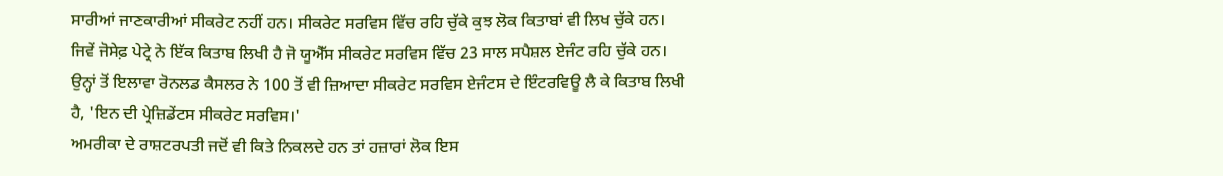ਸਾਰੀਆਂ ਜਾਣਕਾਰੀਆਂ ਸੀਕਰੇਟ ਨਹੀਂ ਹਨ। ਸੀਕਰੇਟ ਸਰਵਿਸ ਵਿੱਚ ਰਹਿ ਚੁੱਕੇ ਕੁਝ ਲੋਕ ਕਿਤਾਬਾਂ ਵੀ ਲਿਖ ਚੁੱਕੇ ਹਨ। ਜਿਵੇਂ ਜੋਸੇਫ਼ ਪੇਟ੍ਰੇ ਨੇ ਇੱਕ ਕਿਤਾਬ ਲਿਖੀ ਹੈ ਜੋ ਯੂਐੱਸ ਸੀਕਰੇਟ ਸਰਵਿਸ ਵਿੱਚ 23 ਸਾਲ ਸਪੈਸ਼ਲ ਏਜੰਟ ਰਹਿ ਚੁੱਕੇ ਹਨ।
ਉਨ੍ਹਾਂ ਤੋਂ ਇਲਾਵਾ ਰੋਨਲਡ ਕੈਸਲਰ ਨੇ 100 ਤੋਂ ਵੀ ਜ਼ਿਆਦਾ ਸੀਕਰੇਟ ਸਰਵਿਸ ਏਜੰਟਸ ਦੇ ਇੰਟਰਵਿਊ ਲੈ ਕੇ ਕਿਤਾਬ ਲਿਖੀ ਹੈ, 'ਇਨ ਦੀ ਪ੍ਰੇਜ਼ਿਡੇਂਟਸ ਸੀਕਰੇਟ ਸਰਵਿਸ।'
ਅਮਰੀਕਾ ਦੇ ਰਾਸ਼ਟਰਪਤੀ ਜਦੋਂ ਵੀ ਕਿਤੇ ਨਿਕਲਦੇ ਹਨ ਤਾਂ ਹਜ਼ਾਰਾਂ ਲੋਕ ਇਸ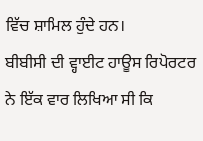ਵਿੱਚ ਸ਼ਾਮਿਲ ਹੁੰਦੇ ਹਨ।
ਬੀਬੀਸੀ ਦੀ ਵ੍ਹਾਈਟ ਹਾਊਸ ਰਿਪੋਰਟਰ ਨੇ ਇੱਕ ਵਾਰ ਲਿਖਿਆ ਸੀ ਕਿ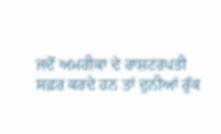ਜਦੋਂ ਅਮਰੀਕਾ ਦੇ ਰਾਸ਼ਟਰਪਤੀ ਸਫ਼ਰ ਕਰਦੇ ਹਨ ਤਾਂ ਦੁਨੀਆਂ ਰੁੱਕ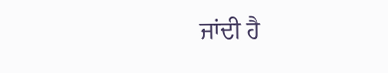ਜਾਂਦੀ ਹੈ